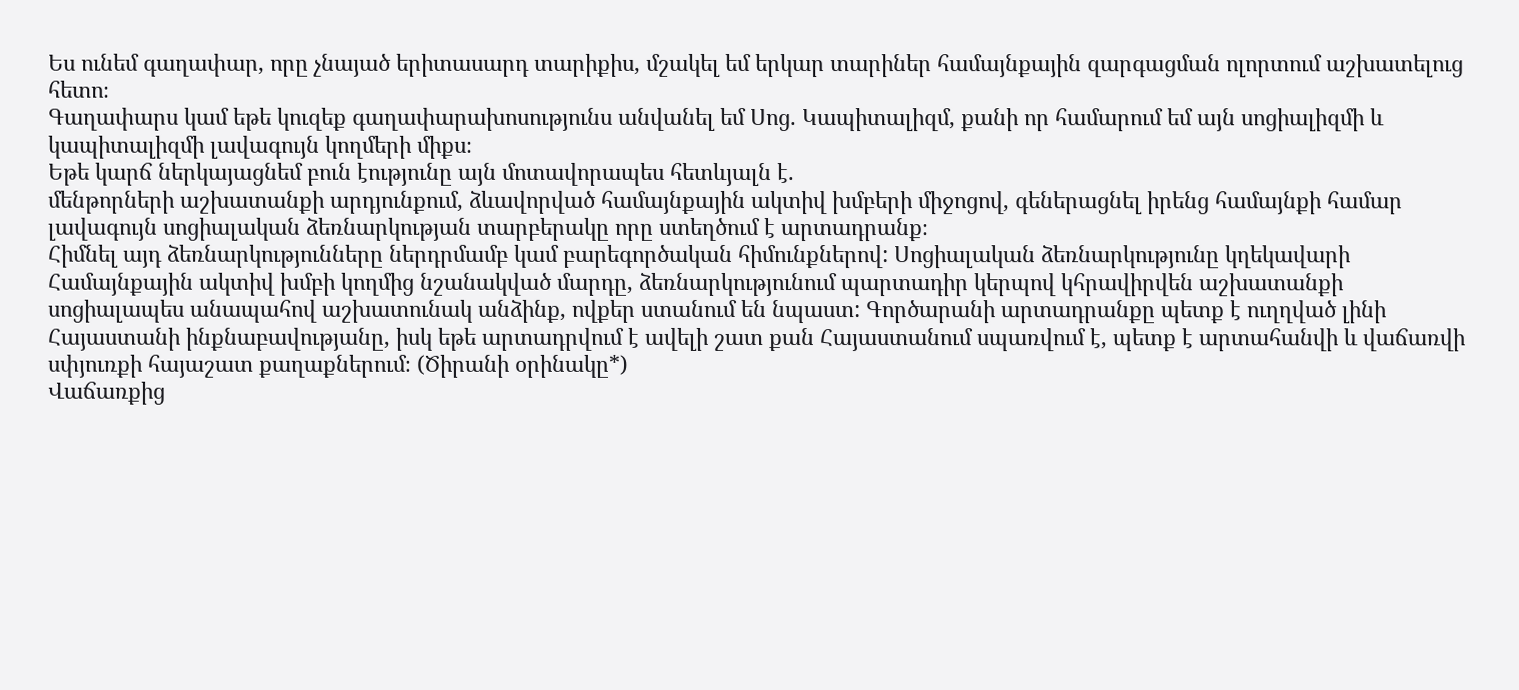Ես ունեմ գաղափար, որը չնայած երիտասարդ տարիքիս, մշակել եմ երկար տարիներ համայնքային զարգացման ոլորտում աշխատելուց հետո։
Գաղափարս կամ եթե կուզեք գաղափարախոսությունս անվանել եմ Սոց. Կապիտալիզմ, քանի որ համարում եմ այն սոցիալիզմի և կապիտալիզմի լավագույն կողմերի միքս։
Եթե կարճ ներկայացնեմ բուն էությունը այն մոտավորապես հետևյալն է.
մենթորների աշխատանքի արդյունքում, ձևավորված համայնքային ակտիվ խմբերի միջոցով, գեներացնել իրենց համայնքի համար լավագույն սոցիալական ձեռնարկության տարբերակը որը ստեղծում է արտադրանք։
Հիմնել այդ ձեռնարկությունները ներդրմամբ կամ բարեգործական հիմունքներով: Սոցիալական ձեռնարկությունը կղեկավարի Համայնքային ակտիվ խմբի կողմից նշանակված մարդը, ձեռնարկությունում պարտադիր կերպով կհրավիրվեն աշխատանքի սոցիալապես անապահով աշխատունակ անձինք, ովքեր ստանում են նպաստ: Գործարանի արտադրանքը պետք է ուղղված լինի Հայաստանի ինքնաբավությանը, իսկ եթե արտադրվում է ավելի շատ քան Հայաստանում սպառվում է, պետք է արտահանվի և վաճառվի սփյուռքի հայաշատ քաղաքներում։ (Ծիրանի օրինակը*)
Վաճառքից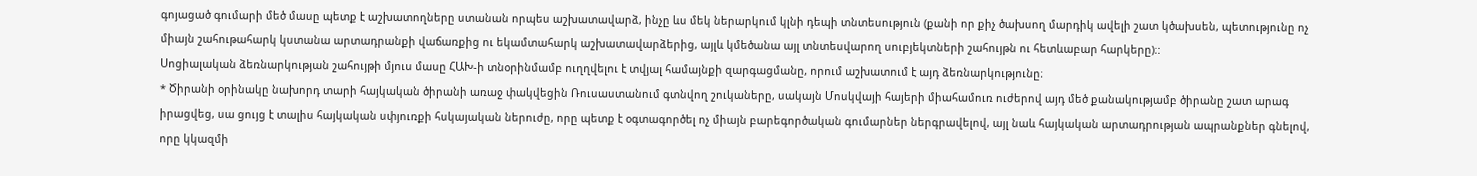գոյացած գումարի մեծ մասը պետք է աշխատողները ստանան որպես աշխատավարձ, ինչը ևս մեկ ներարկում կլնի դեպի տնտեսություն (քանի որ քիչ ծախսող մարդիկ ավելի շատ կծախսեն, պետությունը ոչ միայն շահութահարկ կստանա արտադրանքի վաճառքից ու եկամտահարկ աշխատավարձերից, այլև կմեծանա այլ տնտեսվարող սուբյեկտների շահույթն ու հետևաբար հարկերը)։:
Սոցիալական ձեռնարկության շահույթի մյուս մասը ՀԱԽ-ի տնօրինմամբ ուղղվելու է տվյալ համայնքի զարգացմանը, որում աշխատում է այդ ձեռնարկությունը։
* Ծիրանի օրինակը նախորդ տարի հայկական ծիրանի առաջ փակվեցին Ռուսաստանում գտնվող շուկաները, սակայն Մոսկվայի հայերի միահամուռ ուժերով այդ մեծ քանակությամբ ծիրանը շատ արագ իրացվեց, սա ցույց է տալիս հայկական սփյուռքի հսկայական ներուժը, որը պետք է օգտագործել ոչ միայն բարեգործական գումարներ ներգրավելով, այլ նաև հայկական արտադրության ապրանքներ գնելով, որը կկազմի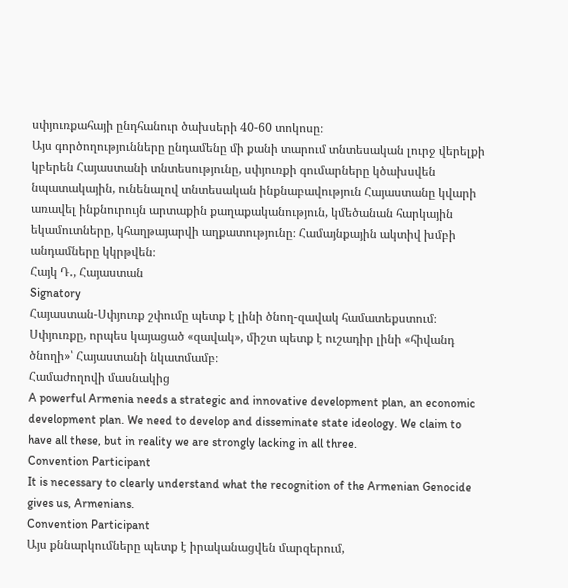սփյուռքահայի ընդհանուր ծախսերի 40-60 տոկոսը։
Այս գործողությունները ընդամենը մի քանի տարում տնտեսական լուրջ վերելքի կբերեն Հայաստանի տնտեսությունը, սփյուռքի գումարները կծախսվեն նպատակային, ունենալով տնտեսական ինքնաբավություն Հայաստանը կվարի առավել ինքնուրույն արտաքին քաղաքականություն, կմեծանան հարկային եկամուտները, կհաղթայարվի աղքատությունը։ Համայնքային ակտիվ խմբի անդամները կկրթվեն։
Հայկ Դ․, Հայաստան
Signatory
Հայաստան-Սփյուռք շփումը պետք է լինի ծնող-զավակ համատեքստում։ Սփյուռքը, որպես կայացած «զավակ», միշտ պետք է ուշադիր լինի «հիվանդ ծնողի»՝ Հայաստանի նկատմամբ։
Համաժողովի մասնակից
A powerful Armenia needs a strategic and innovative development plan, an economic development plan. We need to develop and disseminate state ideology. We claim to have all these, but in reality we are strongly lacking in all three.
Convention Participant
It is necessary to clearly understand what the recognition of the Armenian Genocide gives us, Armenians.
Convention Participant
Այս քննարկումները պետք է իրականացվեն մարզերում,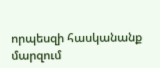որպեսզի հասկանանք մարզում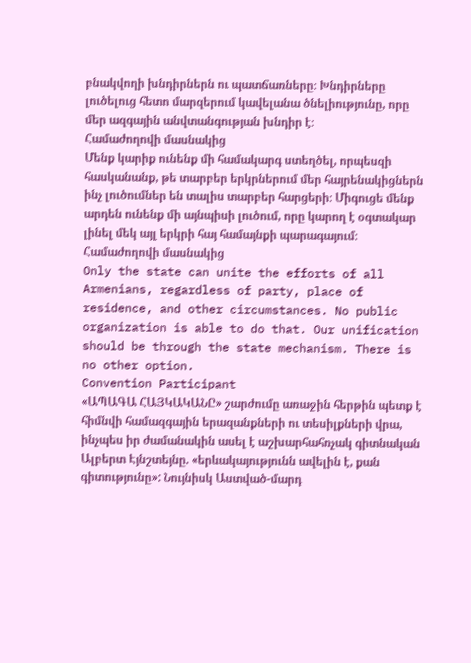բնակվողի խնդիրներն ու պատճառները։ Խնդիրները լուծելուց հետո մարզերում կավելանա ծնելիությունը, որը մեր ազգային անվտանգության խնդիր է։
Համաժողովի մասնակից
Մենք կարիք ունենք մի համակարգ ստեղծել, որպեսզի հասկանանք, թե տարբեր երկրներում մեր հայրենակիցներն ինչ լուծումներ են տալիս տարբեր հարցերի։ Միգուցե մենք արդեն ունենք մի այնպիսի լուծում, որը կարող է օգտակար լինել մեկ այլ երկրի հայ համայնքի պարագայում։
Համաժողովի մասնակից
Only the state can unite the efforts of all Armenians, regardless of party, place of residence, and other circumstances. No public organization is able to do that. Our unification should be through the state mechanism. There is no other option.
Convention Participant
«ԱՊԱԳԱ ՀԱՅԿԱԿԱՆԸ» շարժումը առաջին հերթին պետք է հիմնվի համազգային երազանքների ու տեսիլքների վրա, ինչպես իր ժամանակին ասել է աշխարհահռչակ գիտնական Ալբերտ Էյնշտեյնը. «երևակայությունն ավելին է, քան գիտությունը»: Նույնիսկ Աստված-մարդ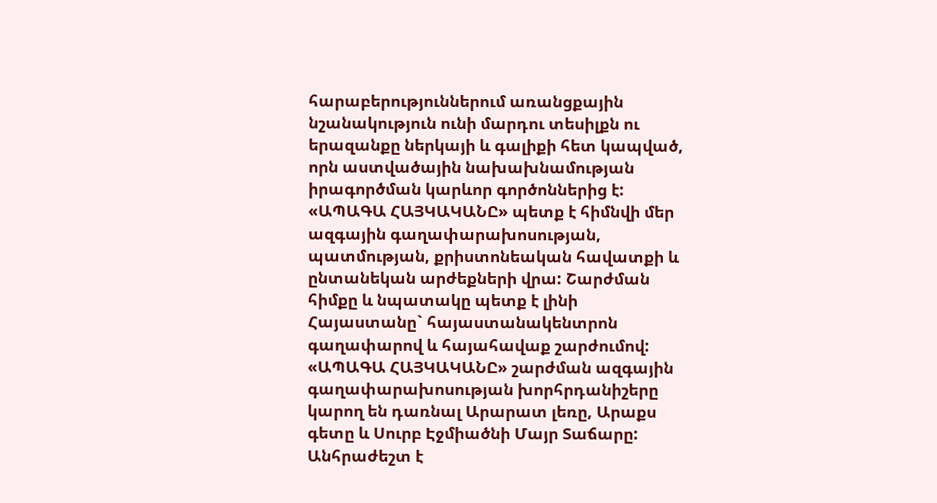հարաբերություններում առանցքային նշանակություն ունի մարդու տեսիլքն ու երազանքը ներկայի և գալիքի հետ կապված, որն աստվածային նախախնամության իրագործման կարևոր գործոններից է:
«ԱՊԱԳԱ ՀԱՅԿԱԿԱՆԸ» պետք է հիմնվի մեր ազգային գաղափարախոսության, պատմության, քրիստոնեական հավատքի և ընտանեկան արժեքների վրա: Շարժման հիմքը և նպատակը պետք է լինի Հայաստանը` հայաստանակենտրոն գաղափարով և հայահավաք շարժումով: «ԱՊԱԳԱ ՀԱՅԿԱԿԱՆԸ» շարժման ազգային գաղափարախոսության խորհրդանիշերը կարող են դառնալ Արարատ լեռը, Արաքս գետը և Սուրբ Էջմիածնի Մայր Տաճարը:
Անհրաժեշտ է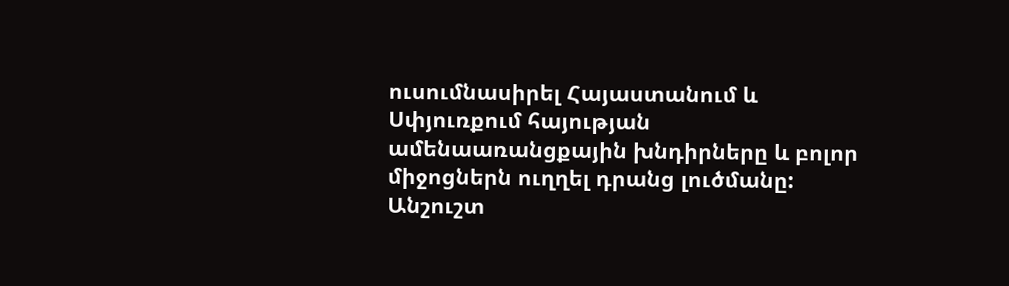ուսումնասիրել Հայաստանում և Սփյուռքում հայության ամենաառանցքային խնդիրները և բոլոր միջոցներն ուղղել դրանց լուծմանը: Անշուշտ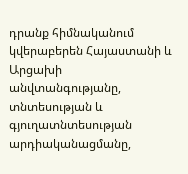դրանք հիմնականում կվերաբերեն Հայաստանի և Արցախի անվտանգությանը, տնտեսության և գյուղատնտեսության արդիականացմանը,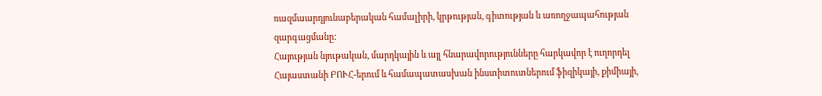ռազմաարդյունաբերական համալիրի, կրթության, գիտության և առողջապահության զարգացմանը:
Հայության նյութական, մարդկային և այլ հնարավորությունները հարկավոր է ուղորդել Հայաստանի ԲՈՒՀ-երում և համապատասխան ինստիտուտներում ֆիզիկայի, քիմիայի,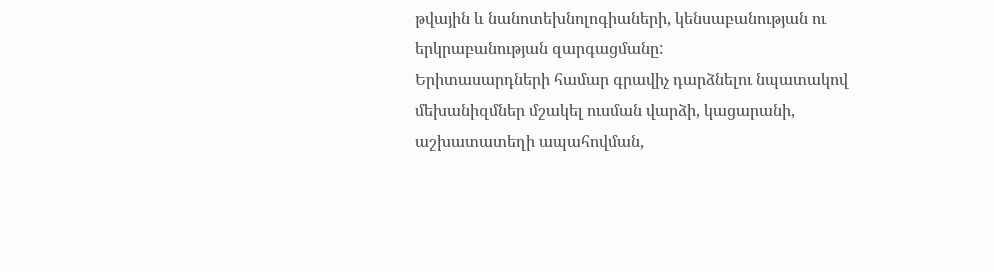թվային և նանոտեխնոլոգիաների, կենսաբանության ու երկրաբանության զարգացմանը:
Երիտասարդների համար գրավիչ դարձնելու նպատակով մեխանիզմներ մշակել ուսման վարձի, կացարանի, աշխատատեղի ապահովման,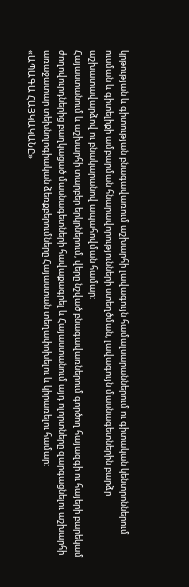կրթության և գիտության բնագավառում աշխարհի լավագույն համալսարաններում ու գիտական կենտրոններում ուսման և գիտելիքի ամբարման հնարավորությունների ստեղծման, լավագույն մասնագետներին բարձր աշխատավարձով ու բնակարանով ապահովման համար:
Հայաստանում և աշխարհի տարբեր երկրներում, վերը նշված բնագավառներում գործող հայազգի ու հայերի բարեկամ ժողովուրդներից բաղկացած մասնագետների հավաքագրել և Հայաստանում այդ ոլորտները զարգացնելու աշխարհի առաջատար տեխնոլոգիական ձեռքբերումները Հայաստան տեղափոխելու և կիրառելու համար:
«ԱՊԱԳԱ ՀԱՅԿԱԿԱՆԸ»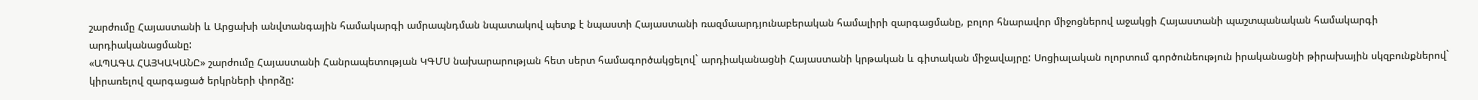շարժումը Հայաստանի և Արցախի անվտանգային համակարգի ամրապնդման նպատակով պետք է նպաստի Հայաստանի ռազմաարդյունաբերական համալիրի զարգացմանը, բոլոր հնարավոր միջոցներով աջակցի Հայաստանի պաշտպանական համակարգի արդիականացմանը:
«ԱՊԱԳԱ ՀԱՅԿԱԿԱՆԸ» շարժումը Հայաստանի Հանրապետության ԿԳՄՍ նախարարության հետ սերտ համագործակցելով` արդիականացնի Հայաստանի կրթական և գիտական միջավայրը: Սոցիալական ոլորտում գործունեություն իրականացնի թիրախային սկզբունքներով` կիրառելով զարգացած երկրների փորձը: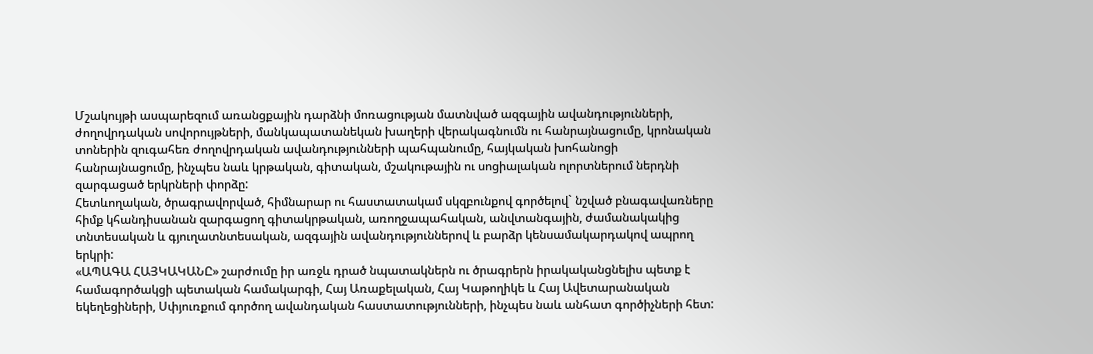Մշակույթի ասպարեզում առանցքային դարձնի մոռացության մատնված ազգային ավանդությունների, ժողովրդական սովորույթների, մանկապատանեկան խաղերի վերակագնումն ու հանրայնացումը, կրոնական տոներին զուգահեռ ժողովրդական ավանդությունների պահպանումը, հայկական խոհանոցի հանրայնացումը, ինչպես նաև կրթական, գիտական, մշակութային ու սոցիալական ոլորտներում ներդնի զարգացած երկրների փորձը:
Հետևողական, ծրագրավորված, հիմնարար ու հաստատակամ սկզբունքով գործելով` նշված բնագավառները հիմք կհանդիսանան զարգացող գիտակրթական, առողջապահական, անվտանգային, ժամանակակից տնտեսական և գյուղատնտեսական, ազգային ավանդություններով և բարձր կենսամակարդակով ապրող երկրի:
«ԱՊԱԳԱ ՀԱՅԿԱԿԱՆԸ» շարժումը իր առջև դրած նպատակներն ու ծրագրերն իրակականցնելիս պետք է համագործակցի պետական համակարգի, Հայ Առաքելական, Հայ Կաթողիկե և Հայ Ավետարանական եկեղեցիների, Սփյուռքում գործող ավանդական հաստատությունների, ինչպես նաև անհատ գործիչների հետ: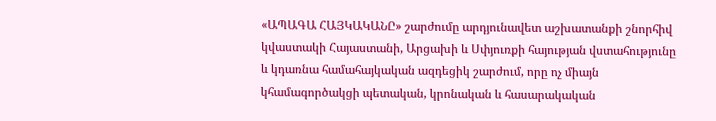«ԱՊԱԳԱ ՀԱՅԿԱԿԱՆԸ» շարժումը արդյունավետ աշխատանքի շնորհիվ կվաստակի Հայաստանի, Արցախի և Սփյուռքի հայության վստահությունը և կդառնա համահայկական ազդեցիկ շարժում, որը ոչ միայն կհամագործակցի պետական, կրոնական և հասարակական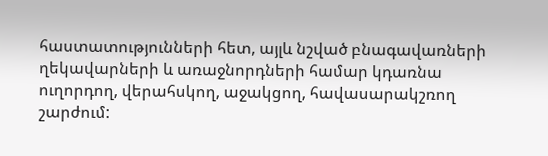հաստատությունների հետ, այլև նշված բնագավառների ղեկավարների և առաջնորդների համար կդառնա ուղորդող, վերահսկող, աջակցող, հավասարակշռող շարժում: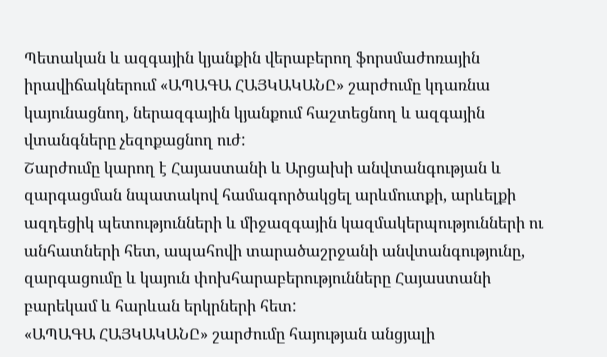Պետական և ազգային կյանքին վերաբերող ֆորսմաժոռային իրավիճակներում «ԱՊԱԳԱ ՀԱՅԿԱԿԱՆԸ» շարժումը կդառնա կայունացնող, ներազգային կյանքում հաշտեցնող և ազգային վտանգները չեզոքացնող ուժ:
Շարժումը կարող է Հայաստանի և Արցախի անվտանգության և զարգացման նպատակով համագործակցել արևմուտքի, արևելքի ազդեցիկ պետությունների և միջազգային կազմակերպությունների ու անհատների հետ, ապահովի տարածաշրջանի անվտանգությունը, զարգացումը և կայուն փոխհարաբերությունները Հայաստանի բարեկամ և հարևան երկրների հետ:
«ԱՊԱԳԱ ՀԱՅԿԱԿԱՆԸ» շարժումը հայության անցյալի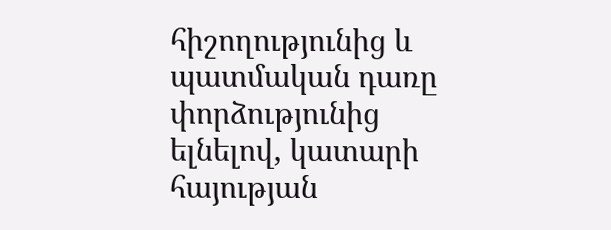հիշողությունից և պատմական դառը փորձությունից ելնելով, կատարի հայության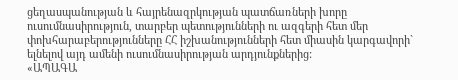ցեղասպանության և հայրենազրկության պատճառների խորը ուսումնասիրություն, տարբեր պետությունների ու ազգերի հետ մեր փոխհարաբերությունները ՀՀ իշխանությունների հետ միասին կարգավորի` ելնելով այդ ամենի ուսումնասիրության արդյունքներից:
«ԱՊԱԳԱ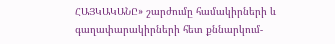ՀԱՅԿԱԿԱՆԸ» շարժումը համակիրների և գաղափարակիրների հետ քննարկում-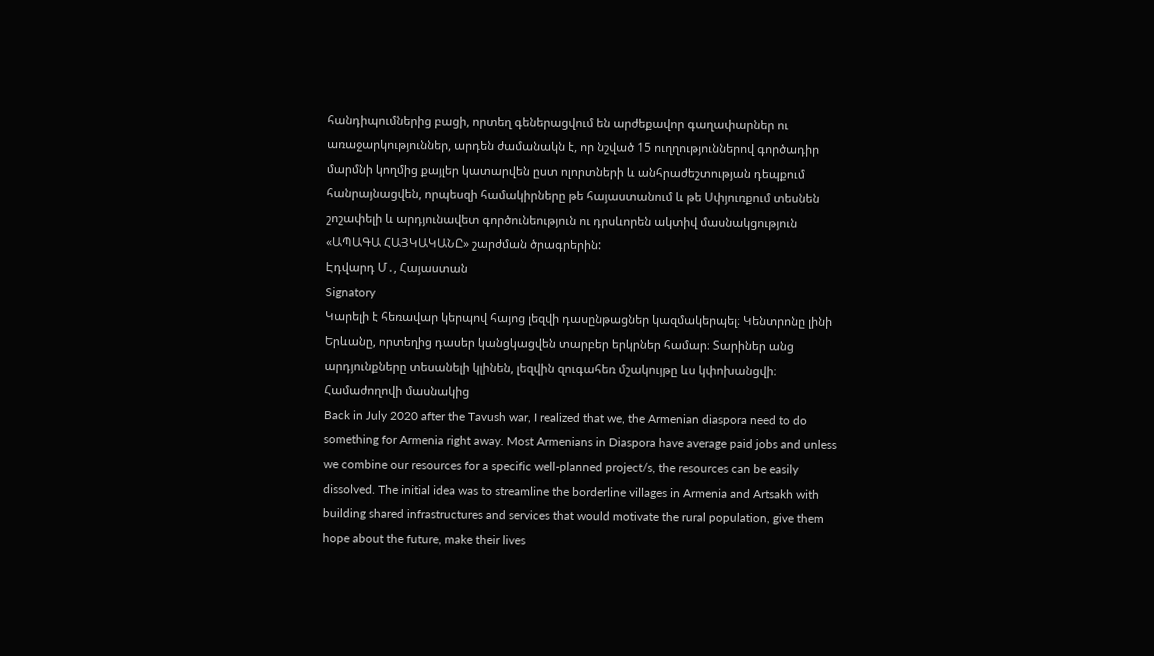հանդիպումներից բացի, որտեղ գեներացվում են արժեքավոր գաղափարներ ու առաջարկություններ, արդեն ժամանակն է, որ նշված 15 ուղղություններով գործադիր մարմնի կողմից քայլեր կատարվեն ըստ ոլորտների և անհրաժեշտության դեպքում հանրայնացվեն, որպեսզի համակիրները թե հայաստանում և թե Սփյուռքում տեսնեն շոշափելի և արդյունավետ գործունեություն ու դրսևորեն ակտիվ մասնակցություն «ԱՊԱԳԱ ՀԱՅԿԱԿԱՆԸ» շարժման ծրագրերին:
Էդվարդ Մ․, Հայաստան
Signatory
Կարելի է հեռավար կերպով հայոց լեզվի դասընթացներ կազմակերպել։ Կենտրոնը լինի Երևանը, որտեղից դասեր կանցկացվեն տարբեր երկրներ համար։ Տարիներ անց արդյունքները տեսանելի կլինեն, լեզվին զուգահեռ մշակույթը ևս կփոխանցվի։
Համաժողովի մասնակից
Back in July 2020 after the Tavush war, I realized that we, the Armenian diaspora need to do something for Armenia right away. Most Armenians in Diaspora have average paid jobs and unless we combine our resources for a specific well-planned project/s, the resources can be easily dissolved. The initial idea was to streamline the borderline villages in Armenia and Artsakh with building shared infrastructures and services that would motivate the rural population, give them hope about the future, make their lives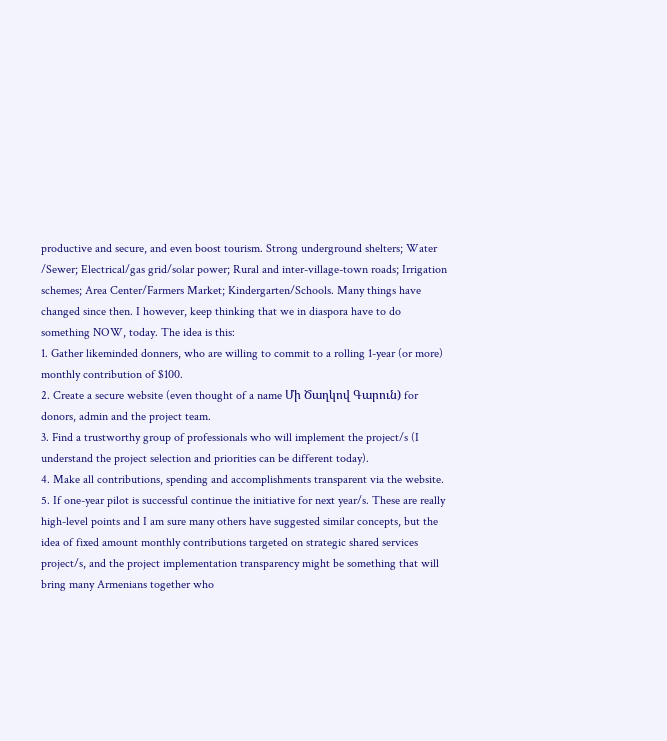productive and secure, and even boost tourism. Strong underground shelters; Water /Sewer; Electrical/gas grid/solar power; Rural and inter-village-town roads; Irrigation schemes; Area Center/Farmers Market; Kindergarten/Schools. Many things have changed since then. I however, keep thinking that we in diaspora have to do something NOW, today. The idea is this:
1. Gather likeminded donners, who are willing to commit to a rolling 1-year (or more) monthly contribution of $100.
2. Create a secure website (even thought of a name Մի Ծաղկով Գարուն) for donors, admin and the project team.
3. Find a trustworthy group of professionals who will implement the project/s (I understand the project selection and priorities can be different today).
4. Make all contributions, spending and accomplishments transparent via the website.
5. If one-year pilot is successful continue the initiative for next year/s. These are really high-level points and I am sure many others have suggested similar concepts, but the idea of fixed amount monthly contributions targeted on strategic shared services project/s, and the project implementation transparency might be something that will bring many Armenians together who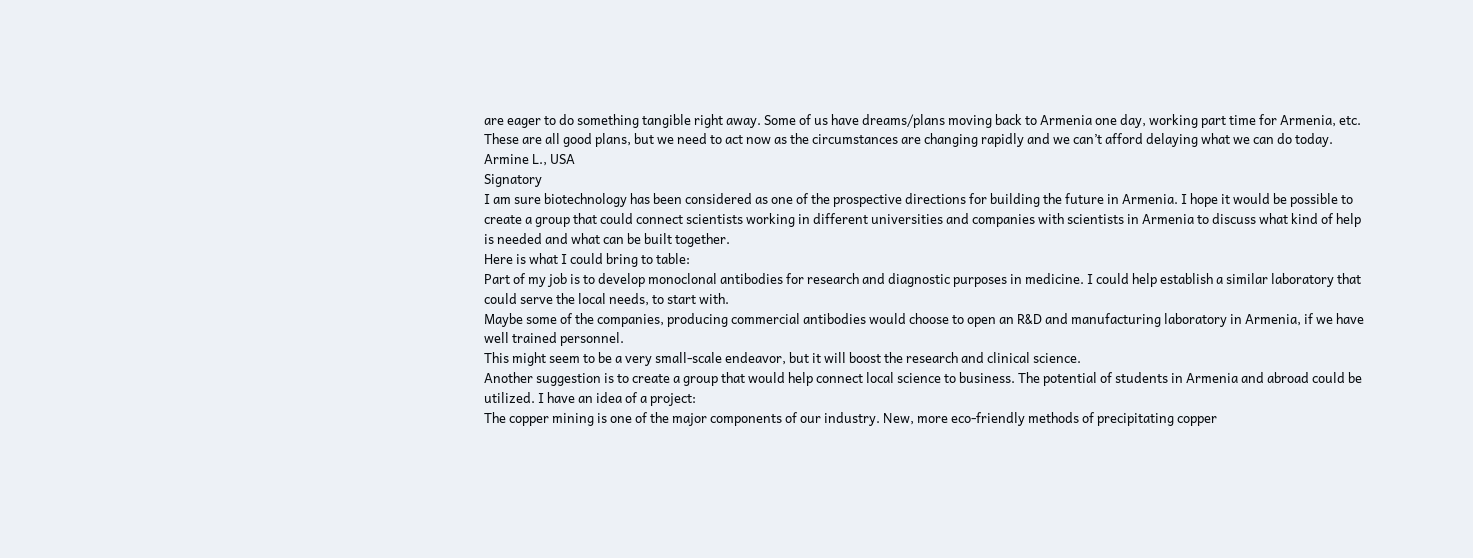are eager to do something tangible right away. Some of us have dreams/plans moving back to Armenia one day, working part time for Armenia, etc. These are all good plans, but we need to act now as the circumstances are changing rapidly and we can’t afford delaying what we can do today.
Armine L., USA
Signatory
I am sure biotechnology has been considered as one of the prospective directions for building the future in Armenia. I hope it would be possible to create a group that could connect scientists working in different universities and companies with scientists in Armenia to discuss what kind of help is needed and what can be built together.
Here is what I could bring to table:
Part of my job is to develop monoclonal antibodies for research and diagnostic purposes in medicine. I could help establish a similar laboratory that could serve the local needs, to start with.
Maybe some of the companies, producing commercial antibodies would choose to open an R&D and manufacturing laboratory in Armenia, if we have well trained personnel.
This might seem to be a very small-scale endeavor, but it will boost the research and clinical science.
Another suggestion is to create a group that would help connect local science to business. The potential of students in Armenia and abroad could be utilized. I have an idea of a project:
The copper mining is one of the major components of our industry. New, more eco-friendly methods of precipitating copper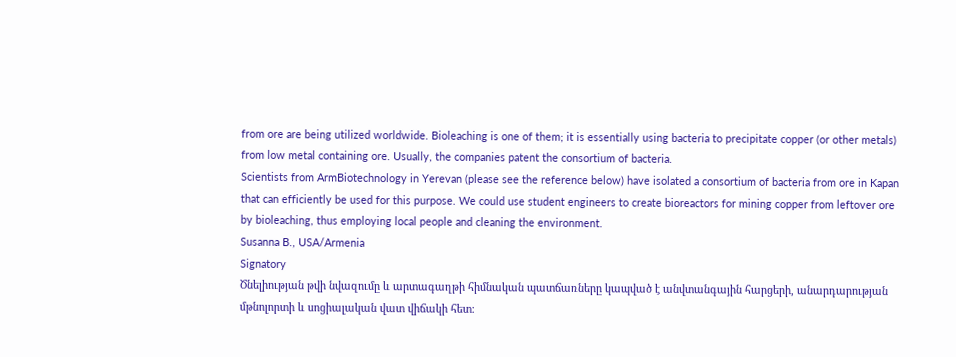from ore are being utilized worldwide. Bioleaching is one of them; it is essentially using bacteria to precipitate copper (or other metals) from low metal containing ore. Usually, the companies patent the consortium of bacteria.
Scientists from ArmBiotechnology in Yerevan (please see the reference below) have isolated a consortium of bacteria from ore in Kapan that can efficiently be used for this purpose. We could use student engineers to create bioreactors for mining copper from leftover ore by bioleaching, thus employing local people and cleaning the environment.
Susanna B., USA/Armenia
Signatory
Ծնելիության թվի նվազումը և արտագաղթի հիմնական պատճառները կապված է անվտանգային հարցերի, անարդարության մթնոլորտի և սոցիալական վատ վիճակի հետ։